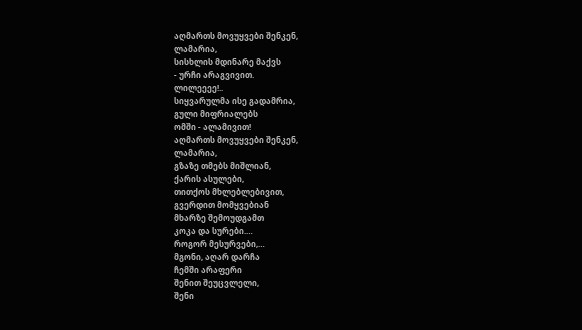აღმართს მოვუყვები შენკენ,
ლამარია,
სისხლის მდინარე მაქვს
- ურჩი არაგვივით.
ლილეეეე!..
სიყვარულმა ისე გადამრია,
გული მიფრიალებს
ომში - ალამივით!
აღმართს მოვუყვები შენკენ,
ლამარია,
გზაზე თმებს მიშლიან,
ქარის ასულები,
თითქოს მხლებლებივით,
გვერდით მომყვებიან
მხარზე შემოუდგამთ
კოკა და სურები.…
როგორ მესურვები,…
მგონი, აღარ დარჩა
ჩემში არაფერი
შენით შეუცვლელი,
შენი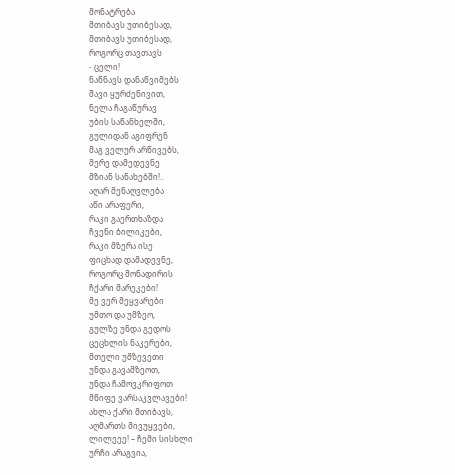მონატრება
მთიბავს უთიბესად,
მთიბავს უთიბესად,
როგორც თავთავს
- ცელი!
ნაწნავს დანაწვიმებს
შავი ყურძენივით,
ნელა ჩაგაწურავ
უბის საწანხელში,
გულიდან აგიფრენ
მაგ ველურ არწივებს,
მერე დამედევნე
მზიან სანახებში!..
აღარ მენაღვლება
აწი არაფერი,
რაკი გაერთხაზდა
ჩვენი ბილიკები,
რაკი მზერა ისე
ფიცხად დამადევნე,
როგორც მონადირის
ჩქარი მარეკები!
მე ვერ მეყვარები
უმთო და უმზეო,
გულზე უნდა გედოს
ცეცხლის ნაკერები,
მთელი უმზევეთი
უნდა გავამზეოთ,
უნდა ჩამოვკრიფოთ
მწიფე ვარსაკვლავები!
ახლა ქარი მთიბავს,
აღმართს მივუყვები,
ლილეეე! – ჩემი სისხლი
ურჩი არაგვია,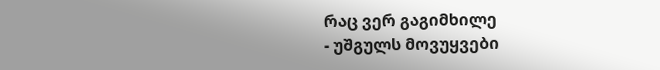რაც ვერ გაგიმხილე
- უშგულს მოვუყვები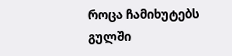როცა ჩამიხუტებს
გულში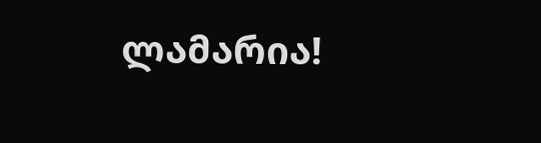ლამარია!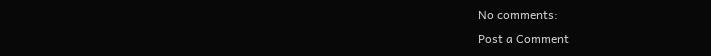No comments:
Post a Comment